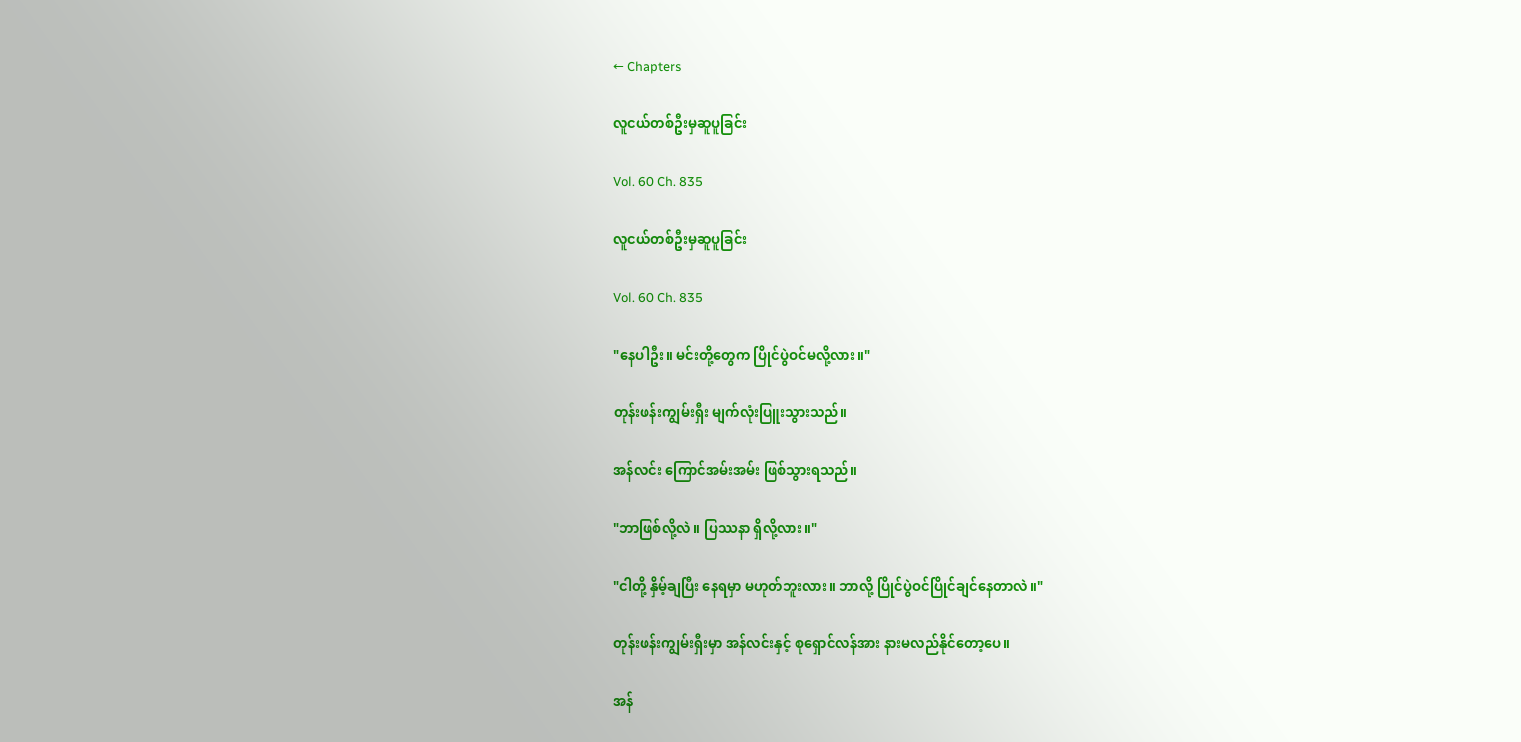← Chapters

လူငယ်တစ်ဦးမှဆူပူခြင်း

Vol. 60 Ch. 835

လူငယ်တစ်ဦးမှဆူပူခြင်း

Vol. 60 Ch. 835

"နေပါဦး။ မင်းတို့တွေက ပြိုင်ပွဲဝင်မလို့လား။"

တုန်းဖန်းကျွမ်းရှီး မျက်လုံးပြူးသွားသည်။

အန်လင်း ကြောင်အမ်းအမ်း ဖြစ်သွားရသည်။

"ဘာဖြစ်လို့လဲ။ ပြဿနာ ရှိလို့လား။"

"ငါတို့ နှိမ့်ချပြီး နေရမှာ မဟုတ်ဘူးလား။ ဘာလို့ ပြိုင်ပွဲဝင်ပြိုင်ချင်နေတာလဲ။"

တုန်းဖန်းကျွမ်းရှီးမှာ အန်လင်းနှင့် စုရှောင်လန်အား နားမလည်နိုင်တော့ပေ။

အန်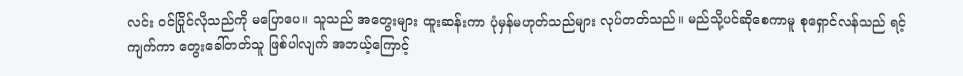လင်း ဝင်ပြိုင်လိုသည်ကို မပြောပေ။ သူသည် အတွေးများ ထူးဆန်းကာ ပုံမှန်မဟုတ်သည်များ လုပ်တတ်သည်။ မည်သို့ပင်ဆိုစေကာမူ စုရှောင်လန်သည် ရင့်ကျက်ကာ တွေးခေါ်တတ်သူ ဖြစ်ပါလျက် အဘယ့်ကြောင့်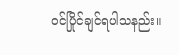ဝင်ပြိုင်ချင်ရပါသနည်း။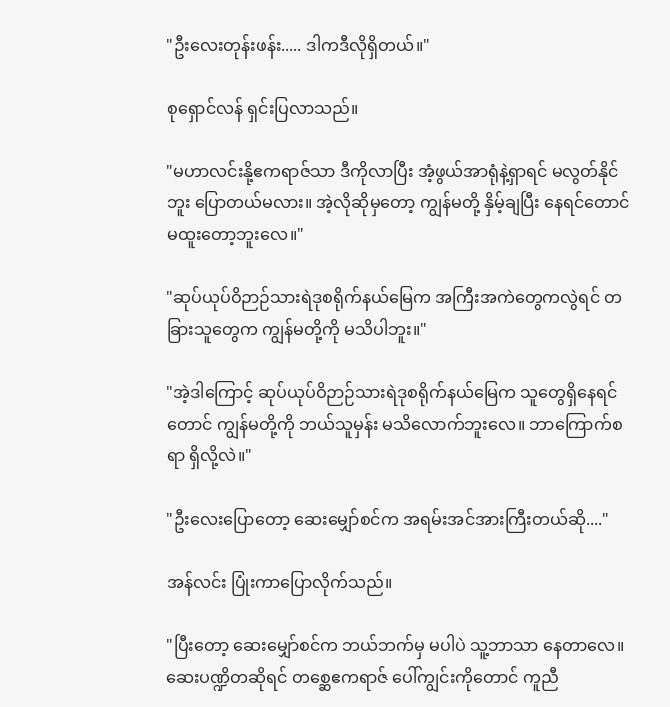"ဦးလေးတုန်းဖန်း..... ဒါကဒီလိုရှိတယ်။"

စုရှောင်လန် ရှင်းပြလာသည်။

"မဟာလင်းနို့ဧကရာဇ်သာ ဒီကိုလာပြီး အံ့ဖွယ်အာရုံနဲ့ရှာရင် မလွတ်နိုင်ဘူး ပြောတယ်မလား။ အဲ့လိုဆိုမှတော့ ကျွန်မတို့ နှိမ့်ချပြီး နေရင်တောင် မထူးတော့ဘူးလေ။"

"ဆုပ်ယုပ်ဝိဉာဉ်သားရဲဒုစရိုက်နယ်မြေက အကြီးအကဲတွေကလွဲရင် တခြားသူတွေက ကျွန်မတို့ကို မသိပါဘူး။"

"အဲ့ဒါကြောင့် ဆုပ်ယုပ်ဝိဉာဉ်သားရဲဒုစရိုက်နယ်မြေက သူတွေရှိနေရင်တောင် ကျွန်မတို့ကို ဘယ်သူမှန်း မသိလောက်ဘူးလေ။ ဘာကြောက်စရာ ရှိလို့လဲ။"

"ဦးလေးပြောတော့ ဆေးမျှော်စင်က အရမ်းအင်အားကြီးတယ်ဆို...."

အန်လင်း ပြုံးကာပြောလိုက်သည်။

"ပြီးတော့ ဆေးမျှော်စင်က ဘယ်ဘက်မှ မပါပဲ သူ့ဘာသာ နေတာလေ။ ဆေးပဏ္ဍိတဆိုရင် တစ္ဆေဧကရာဇ် ပေါ်ကျွင်းကိုတောင် ကူညီ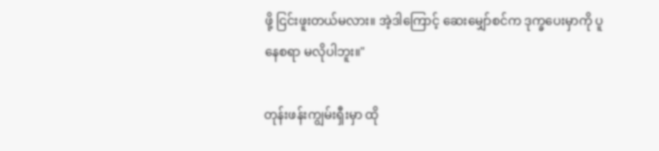ဖို့ ငြင်းဖူးတယ်မလား။ အဲ့ဒါကြောင့် ဆေးမျှော်စင်က ဒုက္ခပေးမှာကို ပူနေစရာ မလိုပါဘူး။"

တုန်းဖန်းကျွမ်းရှီးမှာ ထို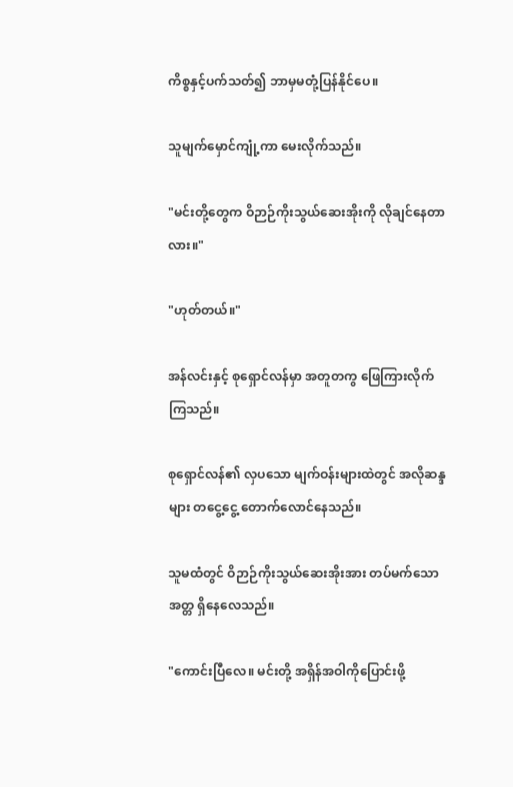ကိစ္စနှင့်ပက်သတ်၍ ဘာမှမတုံ့ပြန်နိုင်ပေ။

သူမျက်မှောင်ကျုံ့ကာ မေးလိုက်သည်။

"မင်းတို့တွေက ဝိဉာဉ်ကိုးသွယ်ဆေးအိုးကို လိုချင်နေတာလား။"

"ဟုတ်တယ်။"

အန်လင်းနှင့် စုရှောင်လန်မှာ အတူတကွ ဖြေကြားလိုက်ကြသည်။

စုရှောင်လန်၏ လှပသော မျက်ဝန်းများထဲတွင် အလိုဆန္ဒများ တငွေ့ငွေ့ တောက်လောင်နေသည်။

သူမထံတွင် ဝိဉာဉ်ကိုးသွယ်ဆေးအိုးအား တပ်မက်သောအတ္တ ရှိနေလေသည်။

"ကောင်းပြီလေ။ မင်းတို့ အရှိန်အဝါကိုပြောင်းဖို့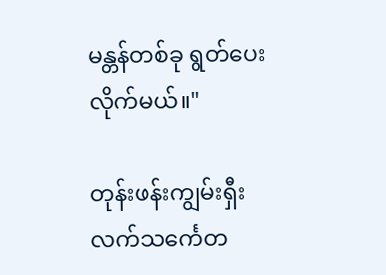မန္တန်တစ်ခု ရွတ်ပေးလိုက်မယ်။"

တုန်းဖန်းကျွမ်းရှီး လက်သင်္ကေတ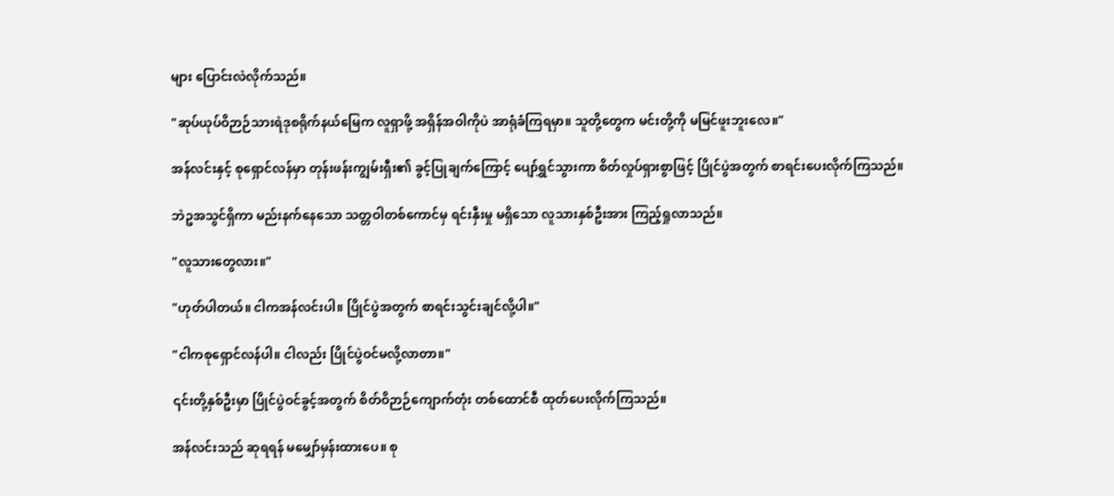များ ပြောင်းလဲလိုက်သည်။

"ဆုပ်ယုပ်ဝိဉာဉ်သားရဲဒုစရိုက်နယ်မြေက လူရှာဖို့ အရှိန်အဝါကိုပဲ အာရုံခံကြရမှာ။ သူတို့တွေက မင်းတို့ကို မမြင်ဖူးဘူးလေ။"

အန်လင်းနှင့် စုရှောင်လန်မှာ တုန်းဖန်းကျွမ်းရှီး၏ ခွင့်ပြုချက်ကြောင့် ပျော်ရွှင်သွားကာ စိတ်လှုပ်ရှားစွာဖြင့် ပြိုင်ပွဲအတွက် စာရင်းပေးလိုက်ကြသည်။

ဘဲဥအသွင်ရှိကာ မည်းနက်နေသော သတ္တဝါတစ်ကောင်မှ ရင်းနှီးမှု မရှိသော လူသားနှစ်ဦးအား ကြည့်ရှုလာသည်။

"လူသားတွေလား။"

"ဟုတ်ပါတယ်။ ငါကအန်လင်းပါ။ ပြိုင်ပွဲအတွက် စာရင်းသွင်းချင်လို့ပါ။"

"ငါကစုရှောင်လန်ပါ။ ငါလည်း ပြိုင်ပွဲဝင်မလို့လာတာ။"

၎င်းတို့နှစ်ဦးမှာ ပြိုင်ပွဲဝင်ခွင့်အတွက် စိတ်ဝိဉာဉ်ကျောက်တုံး တစ်ထောင်စီ ထုတ်ပေးလိုက်ကြသည်။

အန်လင်းသည် ဆုရရန် မမျှော်မှန်းထားပေ။ စု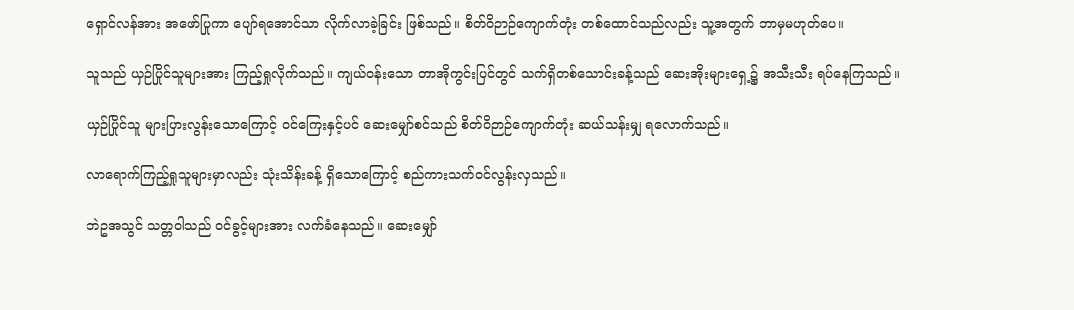ရှောင်လန်အား အဖော်ပြုကာ ပျော်ရအောင်သာ လိုက်လာခဲ့ခြင်း ဖြစ်သည်။ စိတ်ဝိဉာဉ်ကျောက်တုံး တစ်ထောင်သည်လည်း သူ့အတွက် ဘာမှမဟုတ်ပေ။

သူသည် ယှဉ်ပြိုင်သူများအား ကြည့်ရှုလိုက်သည်။ ကျယ်ဝန်းသော တာအိုကွင်းပြင်တွင် သက်ရှိတစ်သောင်းခန့်သည် ဆေးအိုးများရှေ့၌ အသီးသီး ရပ်နေကြသည်။

ယှဉ်ပြိုင်သူ များပြားလွန်းသောကြောင့် ဝင်ကြေးနှင့်ပင် ဆေးမျှော်စင်သည် စိတ်ဝိဉာဉ်ကျောက်တုံး ဆယ်သန်းမျှ ရလောက်သည်။

လာရောက်ကြည့်ရှုသူများမှာလည်း သုံးသိန်းခန့် ရှိသောကြောင့် စည်ကားသက်ဝင်လွန်းလှသည်။

ဘဲဥအသွင် သတ္တဝါသည် ဝင်ခွင့်များအား လက်ခံနေသည်။ ဆေးမျှော်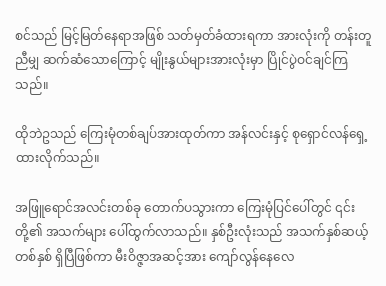စင်သည် မြင့်မြတ်နေရာအဖြစ် သတ်မှတ်ခံထားရကာ အားလုံးကို တန်းတူညီမျှ ဆက်ဆံသောကြောင့် မျိုးနွယ်များအားလုံးမှာ ပြိုင်ပွဲဝင်ချင်ကြသည်။

ထိုဘဲဥသည် ကြေးမုံတစ်ချပ်အားထုတ်ကာ အန်လင်းနှင့် စုရှောင်လန်ရှေ့ ထားလိုက်သည်။

အဖြူရောင်အလင်းတစ်ခု တောက်ပသွားကာ ကြေးမုံပြင်ပေါ်တွင် ၎င်းတို့၏ အသက်များ ပေါ်ထွက်လာသည်။ နှစ်ဦးလုံးသည် အသက်နှစ်ဆယ့်တစ်နှစ် ရှိပြီဖြစ်ကာ မီးဝိဇ္ဇာအဆင့်အား ကျော်လွန်နေလေ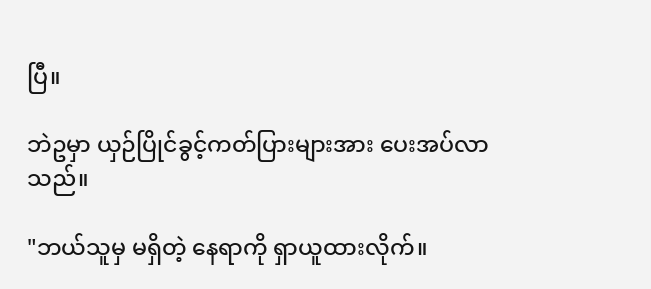ပြီ။

ဘဲဥမှာ ယှဉ်ပြိုင်ခွင့်ကတ်ပြားများအား ပေးအပ်လာသည်။

"ဘယ်သူမှ မရှိတဲ့ နေရာကို ရှာယူထားလိုက်။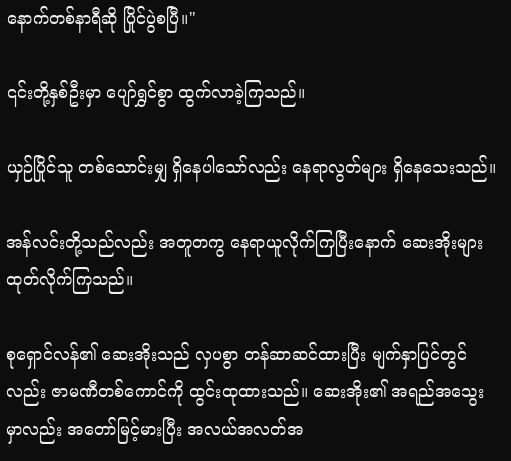နောက်တစ်နာရီဆို ပြိုင်ပွဲစပြီ။"

၎င်းတို့နှစ်ဦးမှာ ပျော်ရွှင်စွာ ထွက်လာခဲ့ကြသည်။

ယှဉ်ပြိုင်သူ တစ်သောင်းမျှ ရှိနေပါသော်လည်း နေရာလွတ်များ ရှိနေသေးသည်။

အန်လင်းတို့သည်လည်း အတူတကွ နေရာယူလိုက်ကြပြီးနောက် ဆေးအိုးများ ထုတ်လိုက်ကြသည်။

စုရှောင်လန်၏ ဆေးအိုးသည် လှပစွာ တန်ဆာဆင်ထားပြီး မျက်နှာပြင်တွင်လည်း ဇာမဏီတစ်ကောင်ကို ထွင်းထုထားသည်။ ဆေးအိုး၏ အရည်အသွေးမှာလည်း အတော်မြင့်မားပြီး အလယ်အလတ်အ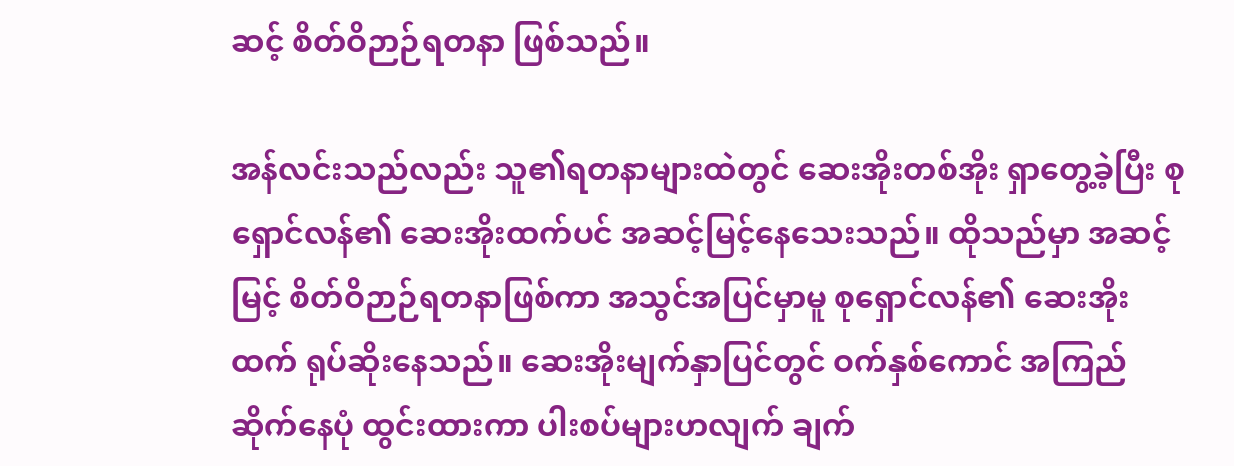ဆင့် စိတ်ဝိဉာဉ်ရတနာ ဖြစ်သည်။

အန်လင်းသည်လည်း သူ၏ရတနာများထဲတွင် ဆေးအိုးတစ်အိုး ရှာတွေ့ခဲ့ပြီး စုရှောင်လန်၏ ဆေးအိုးထက်ပင် အဆင့်မြင့်နေသေးသည်။ ထိုသည်မှာ အဆင့်မြင့် စိတ်ဝိဉာဉ်ရတနာဖြစ်ကာ အသွင်အပြင်မှာမူ စုရှောင်လန်၏ ဆေးအိုးထက် ရုပ်ဆိုးနေသည်။ ဆေးအိုးမျက်နှာပြင်တွင် ဝက်နှစ်ကောင် အကြည်ဆိုက်နေပုံ ထွင်းထားကာ ပါးစပ်များဟလျက် ချက်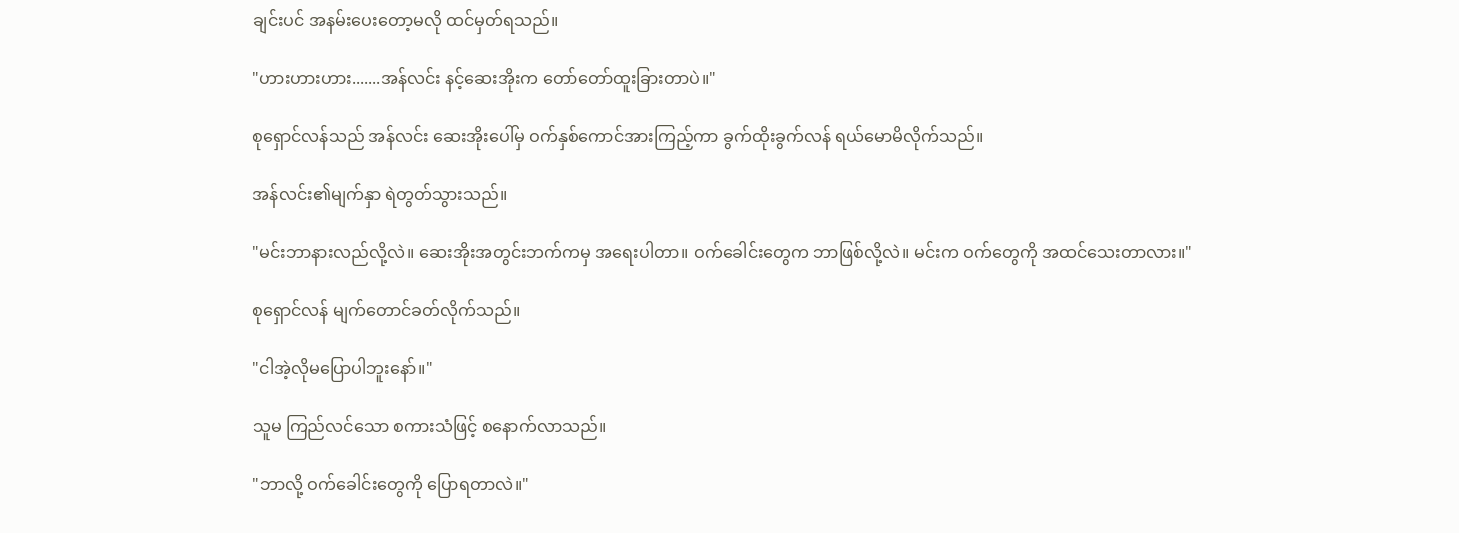ချင်းပင် အနမ်းပေးတော့မလို ထင်မှတ်ရသည်။

"ဟားဟားဟား.......အန်လင်း နင့်ဆေးအိုးက တော်တော်ထူးခြားတာပဲ။"

စုရှောင်လန်သည် အန်လင်း ဆေးအိုးပေါ်မှ ဝက်နှစ်ကောင်အားကြည့်ကာ ခွက်ထိုးခွက်လန် ရယ်မောမိလိုက်သည်။

အန်လင်း၏မျက်နှာ ရဲတွတ်သွားသည်။

"မင်းဘာနားလည်လို့လဲ။ ဆေးအိုးအတွင်းဘက်ကမှ အရေးပါတာ။ ဝက်ခေါင်းတွေက ဘာဖြစ်လို့လဲ။ မင်းက ဝက်တွေကို အထင်သေးတာလား။"

စုရှောင်လန် မျက်တောင်ခတ်လိုက်သည်။

"ငါအဲ့လိုမပြောပါဘူးနော်။"

သူမ ကြည်လင်သော စကားသံဖြင့် စနောက်လာသည်။

"ဘာလို့ ဝက်ခေါင်းတွေကို ပြောရတာလဲ။"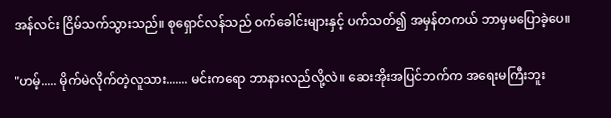အန်လင်း ငြိမ်သက်သွားသည်။ စုရှောင်လန်သည် ဝက်ခေါင်းများနှင့် ပက်သတ်၍ အမှန်တကယ် ဘာမှမပြောခဲ့ပေ။

"ဟမ့်..... မိုက်မဲလိုက်တဲ့လူသား....... မင်းကရော ဘာနားလည်လို့လဲ။ ဆေးအိုးအပြင်ဘက်က အရေးမကြီးဘူး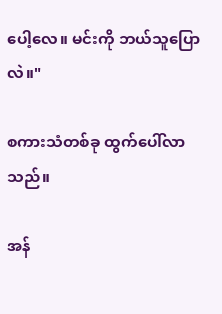ပေါ့လေ။ မင်းကို ဘယ်သူပြောလဲ။"

စကားသံတစ်ခု ထွက်ပေါ်လာသည်။

အန်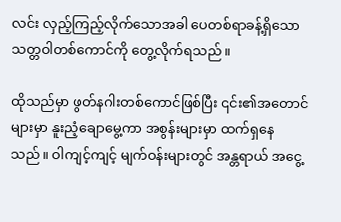လင်း လှည့်ကြည့်လိုက်သောအခါ ပေတစ်ရာခန့်ရှိသော သတ္တဝါတစ်ကောင်ကို တွေ့လိုက်ရသည်။

ထိုသည်မှာ ဖွတ်နဂါးတစ်ကောင်ဖြစ်ပြီး ၎င်း၏အတောင်များမှာ နူးညံ့ချောမွေ့ကာ အစွန်းများမှာ ထက်ရှနေသည်။ ဝါကျင့်ကျင့် မျက်ဝန်းများတွင် အန္တရာယ် အငွေ့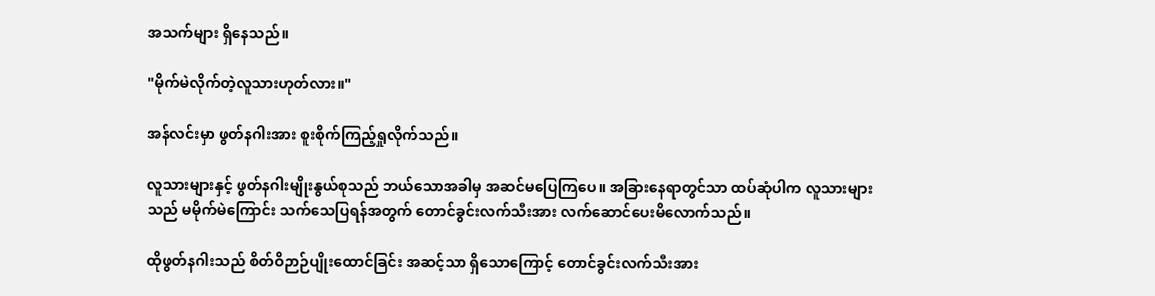အသက်များ ရှိနေသည်။

"မိုက်မဲလိုက်တဲ့လူသားဟုတ်လား။"

အန်လင်းမှာ ဖွတ်နဂါးအား စူးစိုက်ကြည့်ရှုလိုက်သည်။

လူသားများနှင့် ဖွတ်နဂါးမျိုးနွယ်စုသည် ဘယ်သောအခါမှ အဆင်မပြေကြပေ။ အခြားနေရာတွင်သာ ထပ်ဆုံပါက လူသားများသည် မမိုက်မဲကြောင်း သက်သေပြရန်အတွက် တောင်ခွင်းလက်သီးအား လက်ဆောင်ပေးမိလောက်သည်။

ထိုဖွတ်နဂါးသည် စိတ်ဝိဉာဉ်ပျိုးထောင်ခြင်း အဆင့်သာ ရှိသောကြောင့် တောင်ခွင်းလက်သီးအား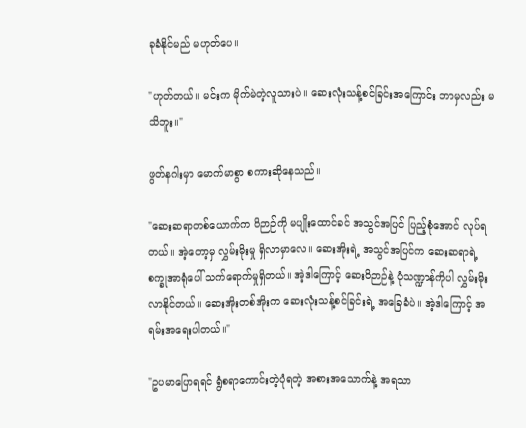ခုခံနိုင်မည် မဟုတ်ပေ။

"ဟုတ်တယ်။ မင်းက မိုက်မဲတဲ့လူသားပဲ။ ဆေးလုံးသန့်စင်ခြင်းအကြောင်း ဘာမှလည်း မသိဘူး။"

ဖွတ်နဂါးမှာ မောက်မာစွာ စကားဆိုနေသည်။

"ဆေးဆရာတစ်ယောက်က ဝိဉာဉ်ကို မပျိုးထောင်ခင် အသွင်အပြင် ပြည့်စုံအောင် လုပ်ရတယ်။ အဲ့တော့မှ လွှမ်းမိုးမှု ရှိလာမှာလေ။ ဆေးအိုးရဲ့ အသွင်အပြင်က ဆေးဆရာရဲ့ စက္ခုအာရုံပေါ် သက်ရောက်မှုရှိတယ်။ အဲ့ဒါကြောင့် ဆေးဝိဉာဉ်နဲ့ ပုံသဏ္ဍာန်ကိုပါ လွှမ်းမိုးလာနိုင်တယ်။ ဆေးအိုးတစ်အိုးက ဆေးလုံးသန့်စင်ခြင်းရဲ့ အခြေခံပဲ။ အဲ့ဒါကြောင့် အရမ်းအရေးပါတယ်။"

"ဥပမာပြောရရင် ရွံစရာကောင်းတဲ့ပုံရတဲ့ အစားအသောက်နဲ့ အရသာ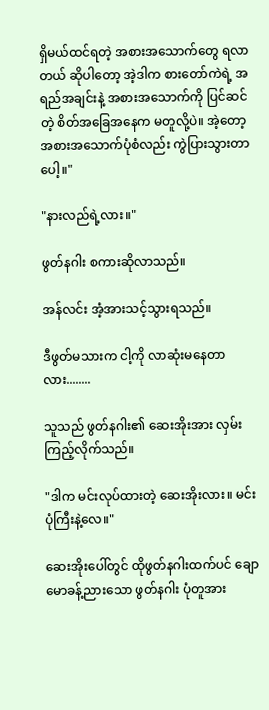ရှိမယ်ထင်ရတဲ့ အစားအသောက်တွေ ရလာတယ် ဆိုပါတော့ အဲ့ဒါက စားတော်ကဲရဲ့ အရည်အချင်းနဲ့ အစားအသောက်ကို ပြင်ဆင်တဲ့ စိတ်အခြေအနေက မတူလို့ပဲ။ အဲ့တော့ အစားအသောက်ပုံစံလည်း ကွဲပြားသွားတာပေါ့။"

"နားလည်ရဲ့လား။"

ဖွတ်နဂါး စကားဆိုလာသည်။

အန်လင်း အံ့အားသင့်သွားရသည်။

ဒီဖွတ်မသားက ငါ့ကို လာဆုံးမနေတာလား........

သူသည် ဖွတ်နဂါး၏ ဆေးအိုးအား လှမ်းကြည့်လိုက်သည်။

"ဒါက မင်းလုပ်ထားတဲ့ ဆေးအိုးလား။ မင်းပုံကြီးနဲ့လေ။"

ဆေးအိုးပေါ်တွင် ထိုဖွတ်နဂါးထက်ပင် ချောမောခန့်ညားသော ဖွတ်နဂါး ပုံတူအား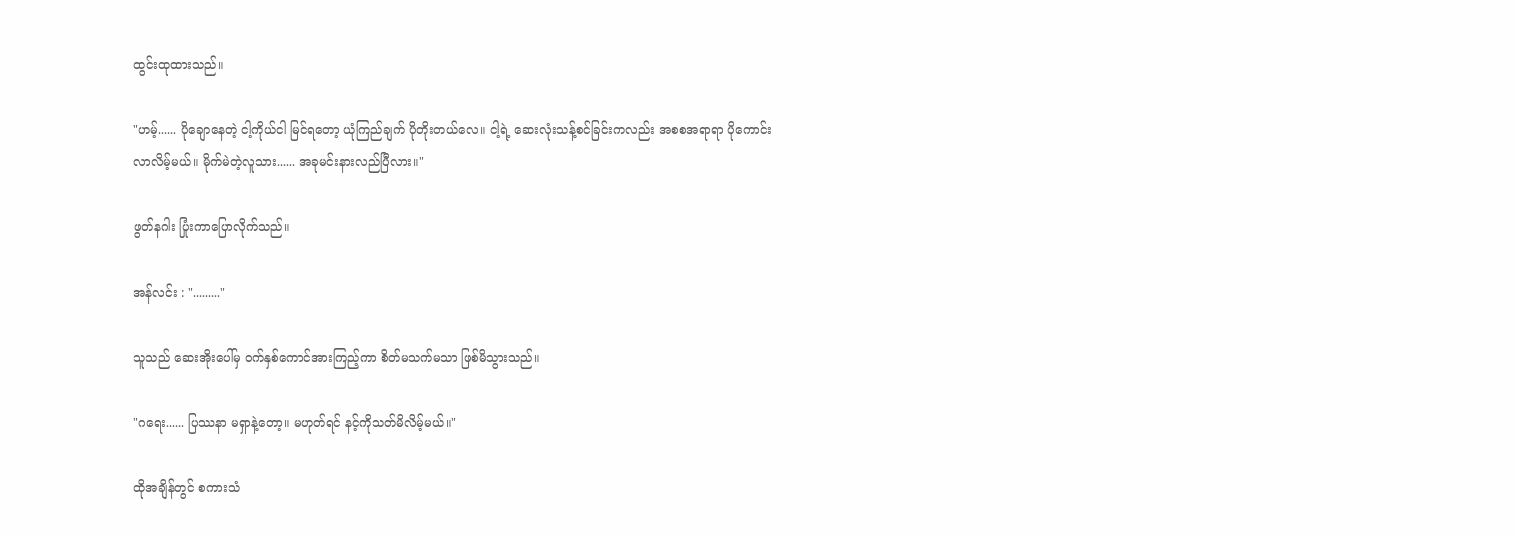ထွင်းထုထားသည်။

"ဟမ့်...... ပိုချောနေတဲ့ ငါ့ကိုယ်ငါ မြင်ရတော့ ယုံကြည်ချက် ပိုတိုးတယ်လေ။ ငါ့ရဲ့ ဆေးလုံးသန့်စင်ခြင်းကလည်း အစစအရာရာ ပိုကောင်းလာလိမ့်မယ်။ မိုက်မဲတဲ့လူသား...... အခုမင်းနားလည်ပြီလား။"

ဖွတ်နဂါး ပြုံးကာပြောလိုက်သည်။

အန်လင်း : "........."

သူသည် ဆေးအိုးပေါ်မှ ဝက်နှစ်ကောင်အားကြည့်ကာ စိတ်မသက်မသာ ဖြစ်မိသွားသည်။

"ဂရေး...... ပြဿနာ မရှာနဲ့တော့။ မဟုတ်ရင် နင့်ကိုသတ်မိလိမ့်မယ်။"

ထိုအချိန်တွင် စကားသံ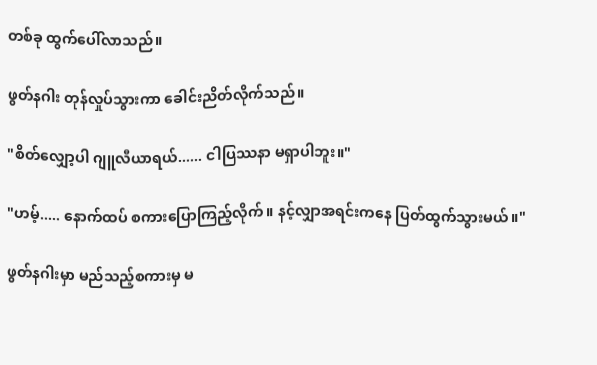တစ်ခု ထွက်ပေါ်လာသည်။

ဖွတ်နဂါး တုန်လှုပ်သွားကာ ခေါင်းညိတ်လိုက်သည်။

"စိတ်လျှော့ပါ ဂျူလီယာရယ်...... ငါပြဿနာ မရှာပါဘူး။"

"ဟမ့်..... နောက်ထပ် စကားပြောကြည့်လိုက်။ နင့်လျှာအရင်းကနေ ပြတ်ထွက်သွားမယ်။"

ဖွတ်နဂါးမှာ မည်သည့်စကားမှ မ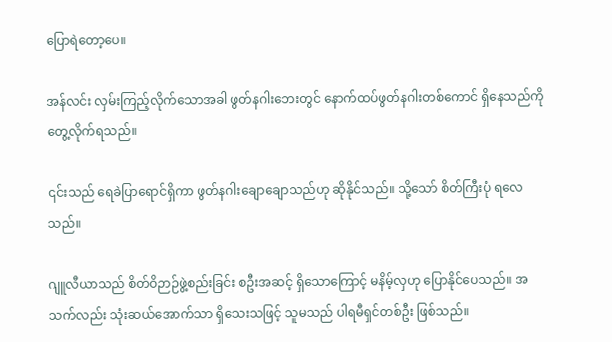ပြောရဲတော့ပေ။

အန်လင်း လှမ်းကြည့်လိုက်သောအခါ ဖွတ်နဂါးဘေးတွင် နောက်ထပ်ဖွတ်နဂါးတစ်ကောင် ရှိနေသည်ကို တွေ့လိုက်ရသည်။

၎င်းသည် ရေခဲပြာရောင်ရှိကာ ဖွတ်နဂါးချောချောသည်ဟု ဆိုနိုင်သည်။ သို့သော် စိတ်ကြီးပုံ ရလေသည်။

ဂျူလီယာသည် စိတ်ဝိဉာဉ်ဖွဲ့စည်းခြင်း စဦးအဆင့် ရှိသောကြောင့် မနိမ့်လှဟု ပြောနိုင်ပေသည်။ အသက်လည်း သုံးဆယ်အောက်သာ ရှိသေးသဖြင့် သူမသည် ပါရမီရှင်တစ်ဦး ဖြစ်သည်။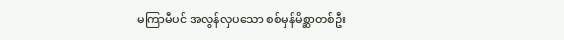မကြာမီပင် အလွန်လှပသော စစ်မှန်မိစ္ဆာတစ်ဦး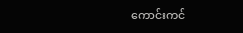ကောင်းကင်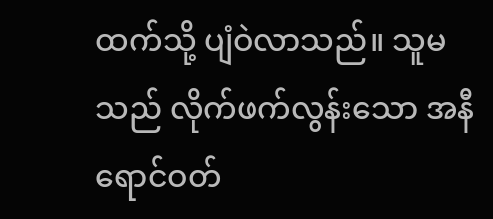ထက်သို့ ပျံဝဲလာသည်။ သူမသည် လိုက်ဖက်လွန်းသော အနီရောင်ဝတ်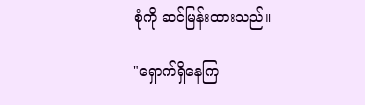စုံကို ဆင်မြန်းထားသည်။

"ရှောက်ရှိနေကြ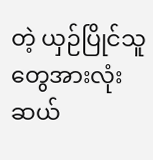တဲ့ ယှဉ်ပြိုင်သူတွေအားလုံး ဆယ်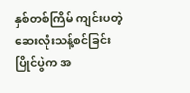နှစ်တစ်ကြိမ် ကျင်းပတဲ့ ဆေးလုံးသန့်စင်ခြင်း ပြိုင်ပွဲက အ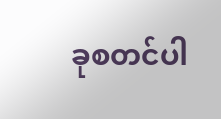ခုစတင်ပါ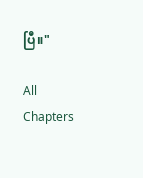ပြီ။"

All Chapters